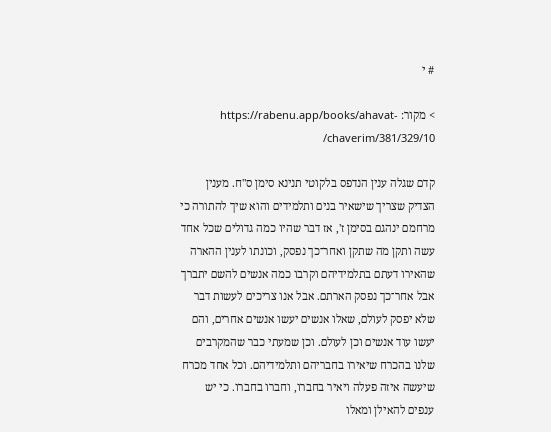# י

> מקור: https://rabenu.app/books/ahavat-chaverim/381/329/10/

קדם שגלה ענין הנדפס בלקוטי תנינא סימן ס"ח. מענין הצדיק שצריך שישאיר בנים ותלמידים והוא שיך להתורה כי מרחמם ינהגם בסימן ז', אז דבר שהיו כמה גדולים שכל אחד עשה ותקן מה שתקן ואחר־כך נפסק, וכונתו לענין ההארה שהאירו דעתם בתלמידיהם וקרבו כמה אנשים להשם יתברך אבל אחר־כך נפסק הארתם. אבל אנו צריכים לעשות דבר שלא יפסק לעולם, שאלו אנשים יעשו אנשים אחרים, והם יעשו עוד אנשים וכן לעולם. וכן שמעתי כבר שהמקרבים שלנו בהכרח שיאירו בחבריהם ותלמידיהם. וכל אחד מכרח שיעשה איזה פעלה ויאיר בחברו, וחברו בחברו. כי יש ענפים להאילן ומאלו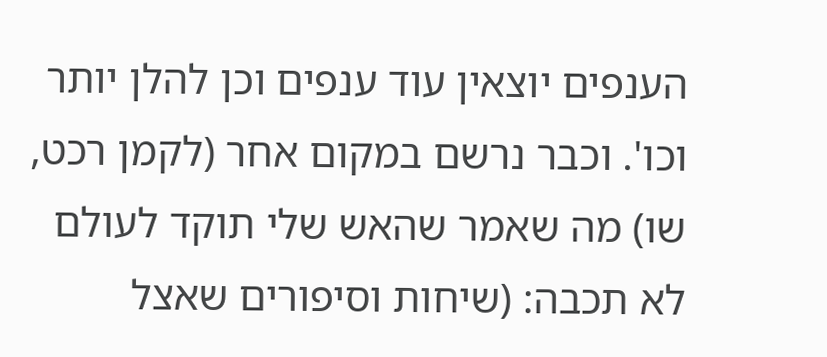הענפים יוצאין עוד ענפים וכן להלן יותר וכו'. וכבר נרשם במקום אחר (לקמן רכט, שו) מה שאמר שהאש שלי תוקד לעולם לא תכבה: (שיחות וסיפורים שאצל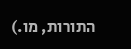התורות, מו.)